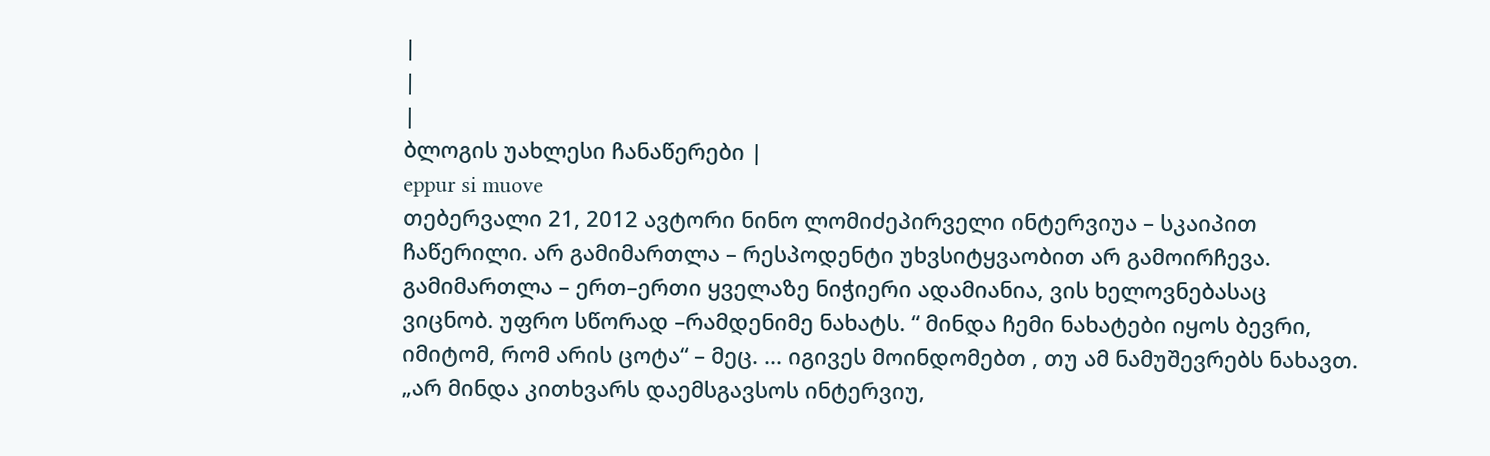|
|
|
ბლოგის უახლესი ჩანაწერები |
eppur si muove
თებერვალი 21, 2012 ავტორი ნინო ლომიძეპირველი ინტერვიუა – სკაიპით ჩაწერილი. არ გამიმართლა – რესპოდენტი უხვსიტყვაობით არ გამოირჩევა. გამიმართლა – ერთ–ერთი ყველაზე ნიჭიერი ადამიანია, ვის ხელოვნებასაც ვიცნობ. უფრო სწორად –რამდენიმე ნახატს. “ მინდა ჩემი ნახატები იყოს ბევრი, იმიტომ, რომ არის ცოტა“ – მეც. ... იგივეს მოინდომებთ , თუ ამ ნამუშევრებს ნახავთ. „არ მინდა კითხვარს დაემსგავსოს ინტერვიუ,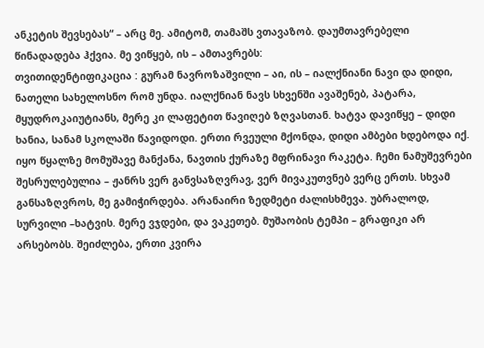ანკეტის შევსებას“ – არც მე. ამიტომ, თამაშს ვთავაზობ. დაუმთავრებელი წინადადება ჰქვია. მე ვიწყებ, ის – ამთავრებს:
თვითიდენტიფიკაცია : გურამ ნავროზაშვილი – აი, ის – იალქნიანი ნავი და დიდი, ნათელი სახელოსნო რომ უნდა. იალქნიან ნავს სხვენში ავაშენებ, პატარა, მყუდროკაიუტიანს, მერე კი ლაფეტით წავიღებ ზღვასთან. ხატვა დავიწყე – დიდი ხანია, სანამ სკოლაში წავიდოდი. ერთი რვეული მქონდა, დიდი ამბები ხდებოდა იქ. იყო წყალზე მომუშავე მანქანა, ნავთის ქურაზე მფრინავი რაკეტა. ჩემი ნამუშევრები შესრულებულია – ჟანრს ვერ განვსაზღვრავ, ვერ მივაკუთვნებ ვერც ერთს. სხვამ განსაზღვროს, მე გამიჭირდება. არანაირი ზედმეტი ძალისხმევა. უბრალოდ, სურვილი –ხატვის. მერე ვჯდები, და ვაკეთებ. მუშაობის ტემპი – გრაფიკი არ არსებობს. შეიძლება, ერთი კვირა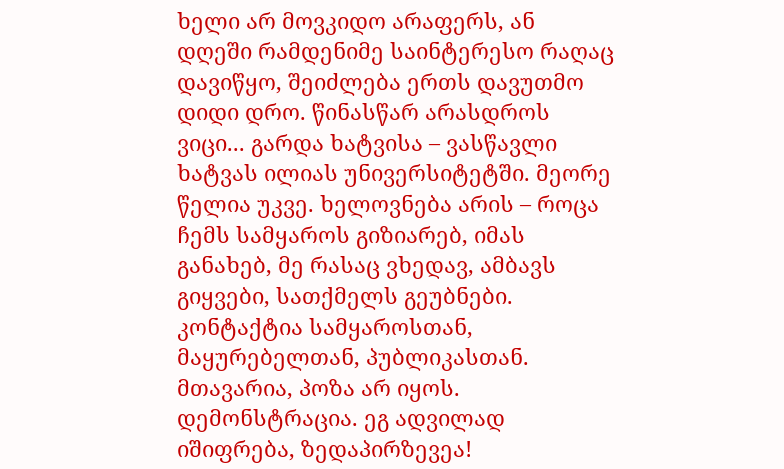ხელი არ მოვკიდო არაფერს, ან დღეში რამდენიმე საინტერესო რაღაც დავიწყო, შეიძლება ერთს დავუთმო დიდი დრო. წინასწარ არასდროს ვიცი... გარდა ხატვისა – ვასწავლი ხატვას ილიას უნივერსიტეტში. მეორე წელია უკვე. ხელოვნება არის – როცა ჩემს სამყაროს გიზიარებ, იმას განახებ, მე რასაც ვხედავ, ამბავს გიყვები, სათქმელს გეუბნები. კონტაქტია სამყაროსთან, მაყურებელთან, პუბლიკასთან. მთავარია, პოზა არ იყოს. დემონსტრაცია. ეგ ადვილად იშიფრება, ზედაპირზევეა!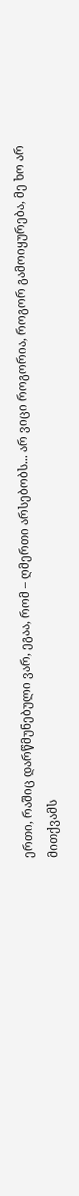ერთი, რაშიც დარწმუნებული ვარ, ეგაა, რომ – ღმერთი არსებობს... არ ვიცი როგორია, როგორ გამოიყურება, მე ხო არ მითქვამს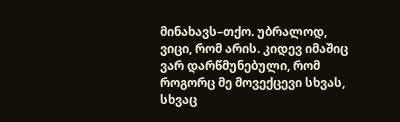მინახავს–თქო. უბრალოდ, ვიცი, რომ არის. კიდევ იმაშიც ვარ დარწმუნებული, რომ როგორც მე მოვექცევი სხვას, სხვაც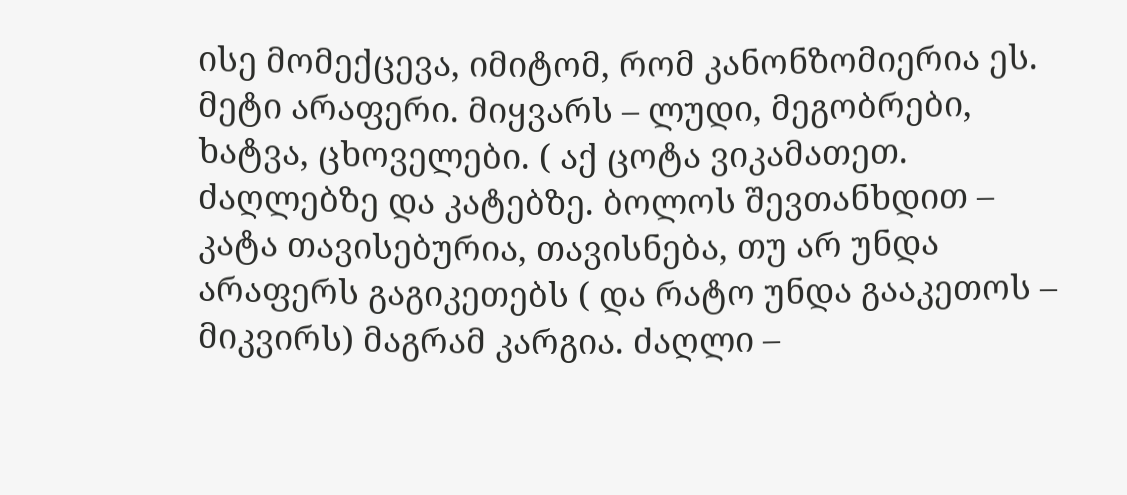ისე მომექცევა, იმიტომ, რომ კანონზომიერია ეს. მეტი არაფერი. მიყვარს – ლუდი, მეგობრები, ხატვა, ცხოველები. ( აქ ცოტა ვიკამათეთ. ძაღლებზე და კატებზე. ბოლოს შევთანხდით – კატა თავისებურია, თავისნება, თუ არ უნდა არაფერს გაგიკეთებს ( და რატო უნდა გააკეთოს – მიკვირს) მაგრამ კარგია. ძაღლი –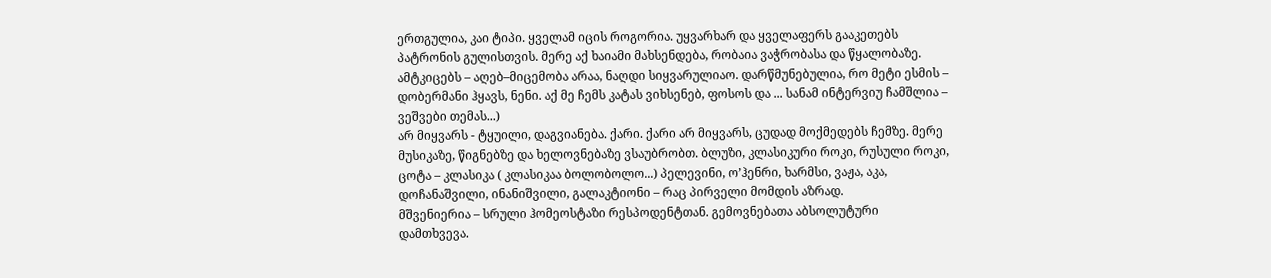ერთგულია, კაი ტიპი. ყველამ იცის როგორია. უყვარხარ და ყველაფერს გააკეთებს პატრონის გულისთვის. მერე აქ ხაიამი მახსენდება, რობაია ვაჭრობასა და წყალობაზე. ამტკიცებს – აღებ–მიცემობა არაა, ნაღდი სიყვარულიაო. დარწმუნებულია, რო მეტი ესმის – დობერმანი ჰყავს, ნენი. აქ მე ჩემს კატას ვიხსენებ, ფოსოს და ... სანამ ინტერვიუ ჩამშლია – ვეშვები თემას...)
არ მიყვარს - ტყუილი, დაგვიანება. ქარი. ქარი არ მიყვარს, ცუდად მოქმედებს ჩემზე. მერე მუსიკაზე, წიგნებზე და ხელოვნებაზე ვსაუბრობთ. ბლუზი, კლასიკური როკი, რუსული როკი, ცოტა – კლასიკა ( კლასიკაა ბოლობოლო...) პელევინი, ო’ჰენრი, ხარმსი, ვაჟა, აკა, დოჩანაშვილი, ინანიშვილი, გალაკტიონი – რაც პირველი მომდის აზრად.
მშვენიერია – სრული ჰომეოსტაზი რესპოდენტთან. გემოვნებათა აბსოლუტური დამთხვევა.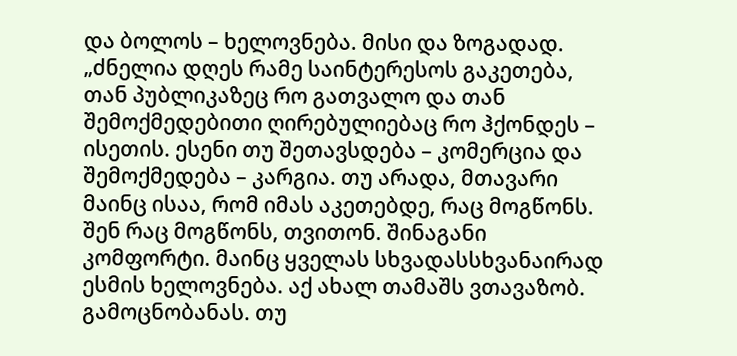და ბოლოს – ხელოვნება. მისი და ზოგადად. „ძნელია დღეს რამე საინტერესოს გაკეთება, თან პუბლიკაზეც რო გათვალო და თან შემოქმედებითი ღირებულიებაც რო ჰქონდეს – ისეთის. ესენი თუ შეთავსდება – კომერცია და შემოქმედება – კარგია. თუ არადა, მთავარი მაინც ისაა, რომ იმას აკეთებდე, რაც მოგწონს. შენ რაც მოგწონს, თვითონ. შინაგანი კომფორტი. მაინც ყველას სხვადასსხვანაირად ესმის ხელოვნება. აქ ახალ თამაშს ვთავაზობ. გამოცნობანას. თუ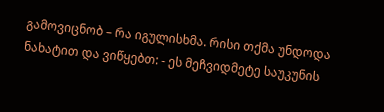გამოვიცნობ – რა იგულისხმა. რისი თქმა უნდოდა ნახატით და ვიწყებთ: - ეს მეჩვიდმეტე საუკუნის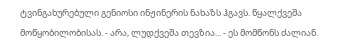ტვინგახურებული გენიოსი ინჟინერის ნახაზს ჰგავს. წყალქვეშა მოწყობილობისას. - არა, ლუდქვეშა თევზია... - ეს მომწონს ძალიან.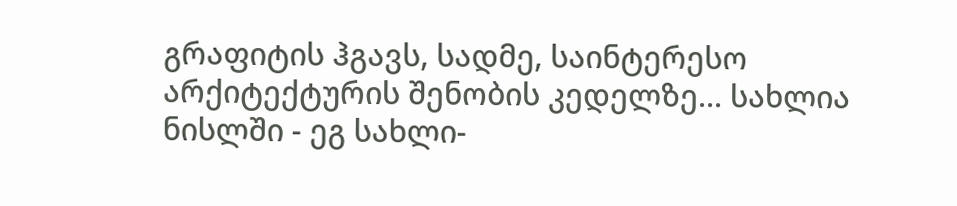გრაფიტის ჰგავს, სადმე, საინტერესო არქიტექტურის შენობის კედელზე... სახლია ნისლში - ეგ სახლი-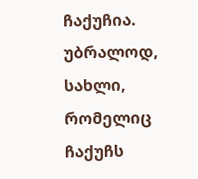ჩაქუჩია. უბრალოდ, სახლი, რომელიც ჩაქუჩს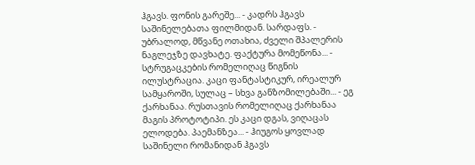ჰგავს. ფონის გარეშე... - კადრს ჰგავს საშინელებათა ფილმიდან. სარდაფს. - უბრალოდ, მწვანე ოთახია, ძველი შპალერის ნაგლეჯზე დავხატე. ფაქტურა მომეწონა... - სტრუგაცკების რომელიღაც წიგნის ილუსტრაცია. კაცი ფანტასტიკურ, ირეალურ სამყაროში, სულაც – სხვა განზომილებაში... - ეგ ქარხანაა. რუსთავის რომელიღაც ქარხანაა მაგის პროტოტიპი. ეს კაცი დგას, ვიღაცას ელოდება. პაემანზეა... - ჰიუგოს ყოვლად საშინელი რომანიდან ჰგავს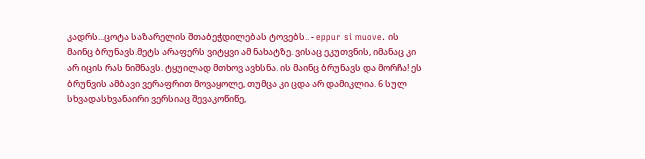კადრს...ცოტა საზარელის შთაბეჭდილებას ტოვებს.. - eppur si muove. ის მაინც ბრუნავს.მეტს არაფერს ვიტყვი ამ ნახატზე. ვისაც ეკუთვნის, იმანაც კი არ იცის რას ნიშნავს. ტყუილად მთხოვ ავხსნა. ის მაინც ბრუნავს და მორჩა! ეს ბრუნვის ამბავი ვერაფრით მოვაყოლე, თუმცა კი ცდა არ დამიკლია. 6 სულ სხვადასხვანაირი ვერსიაც შევაკოწიწე,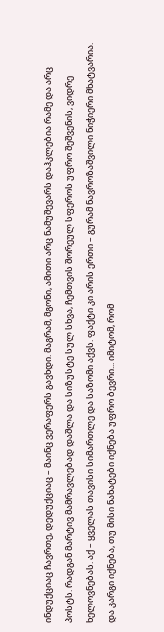ინდუქციაც ჩავრთე, დედუქციაც – მაინც ვერაფერს გავხდი. მაგრამ, მგონი, ამითი არც ნამუშევარს დაჰკლებია რამე და არც პოსტს. რადგან მარტივ მამრავლებად დაშლა და სიზუსტე სულ სხვა, ჩემთვის შორეულ სფეროს უფრო შეშვენის, ვიდრე ხელოვნებას. აქ – ყველას თავისი სიმართლე და საზომი აქვს. ფაქტი კი არის ერთი – გურამ ნავროზაშვილი ნიჭიერი მხატვარია. და კარგი იქნება, თუ მისი ნახატები იქნება უფრო ბევრი... იმიტომ, რომ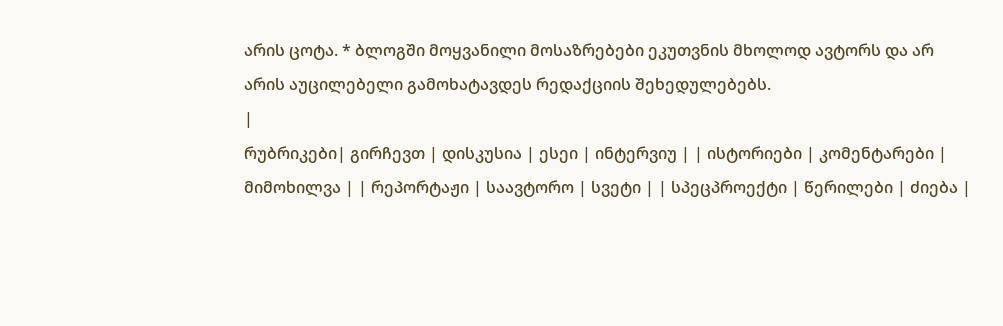არის ცოტა. * ბლოგში მოყვანილი მოსაზრებები ეკუთვნის მხოლოდ ავტორს და არ არის აუცილებელი გამოხატავდეს რედაქციის შეხედულებებს.
|
რუბრიკები| გირჩევთ | დისკუსია | ესეი | ინტერვიუ | | ისტორიები | კომენტარები | მიმოხილვა | | რეპორტაჟი | საავტორო | სვეტი | | სპეცპროექტი | წერილები | ძიება |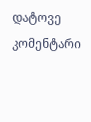დატოვე კომენტარი